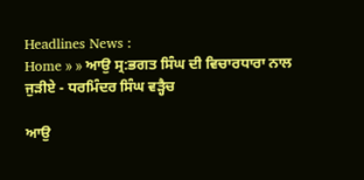Headlines News :
Home » » ਆਉ ਸ੍ਰ:ਭਗਤ ਸਿੰਘ ਦੀ ਵਿਚਾਰਧਾਰਾ ਨਾਲ ਜੁੜੀਏ - ਧਰਮਿੰਦਰ ਸਿੰਘ ਵੜ੍ਹੈਚ

ਆਉ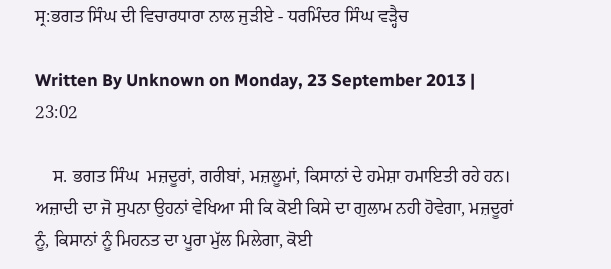ਸ੍ਰ:ਭਗਤ ਸਿੰਘ ਦੀ ਵਿਚਾਰਧਾਰਾ ਨਾਲ ਜੁੜੀਏ - ਧਰਮਿੰਦਰ ਸਿੰਘ ਵੜ੍ਹੈਚ

Written By Unknown on Monday, 23 September 2013 | 23:02

    ਸ. ਭਗਤ ਸਿੰਘ  ਮਜ਼ਦੂਰਾਂ, ਗਰੀਬਾਂ, ਮਜ਼ਲੂਮਾਂ, ਕਿਸਾਨਾਂ ਦੇ ਹਮੇਸ਼ਾ ਹਮਾਇਤੀ ਰਹੇ ਹਨ। ਅਜ਼ਾਦੀ ਦਾ ਜੋ ਸੁਪਨਾ ਉਹਨਾਂ ਵੇਖਿਆ ਸੀ ਕਿ ਕੋਈ ਕਿਸੇ ਦਾ ਗੁਲਾਮ ਨਹੀ ਹੋਵੇਗਾ, ਮਜ਼ਦੂਰਾਂ  ਨੂੰ, ਕਿਸਾਨਾਂ ਨੂੰ ਮਿਹਨਤ ਦਾ ਪੂਰਾ ਮੁੱਲ ਮਿਲੇਗਾ, ਕੋਈ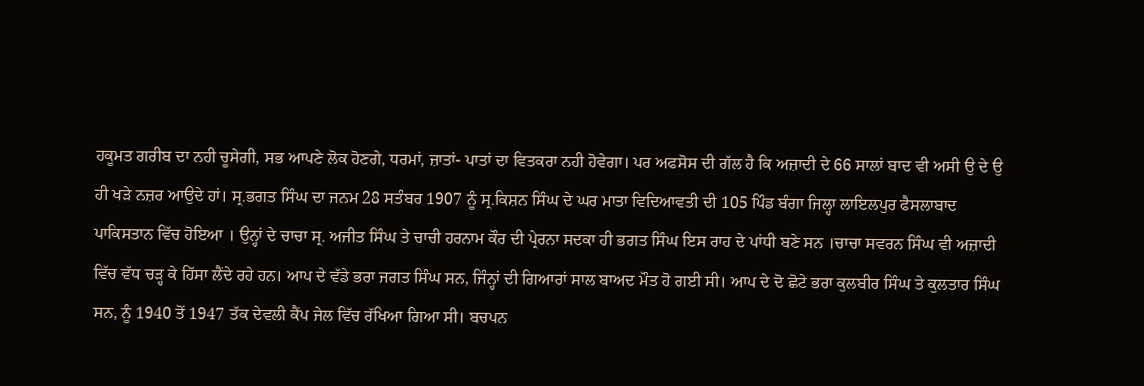ਹਕੂਮਤ ਗਰੀਬ ਦਾ ਨਹੀ ਚੂਸੇਗੀ, ਸਭ ਆਪਣੇ ਲੋਕ ਹੋਣਗੇ, ਧਰਮਾਂ, ਜ਼ਾਤਾਂ- ਪਾਤਾਂ ਦਾ ਵਿਤਕਰਾ ਨਹੀ ਹੋਵੇਗਾ। ਪਰ ਅਫਸੋਸ ਦੀ ਗੱਲ ਹੈ ਕਿ ਅਜ਼ਾਦੀ ਦੇ 66 ਸਾਲਾਂ ਬਾਦ ਵੀ ਅਸੀ ਉ ਦੇ ਉ ਹੀ ਖੜੇ ਨਜ਼ਰ ਆਉਦੇ ਹਾਂ। ਸ੍ਰ.ਭਗਤ ਸਿੰਘ ਦਾ ਜਨਮ 28 ਸਤੰਬਰ 1907 ਨੂੰ ਸ੍ਰ.ਕਿਸ਼ਨ ਸਿੰਘ ਦੇ ਘਰ ਮਾਤਾ ਵਿਦਿਆਵਤੀ ਦੀ 105 ਪਿੰਡ ਬੰਗਾ ਜਿਲ੍ਹਾ ਲਾਇਲਪੁਰ ਫੈਸਲਾਬਾਦ ਪਾਕਿਸਤਾਨ ਵਿੱਚ ਹੋਇਆ । ਉਨ੍ਹਾਂ ਦੇ ਚਾਚਾ ਸ੍ਰ. ਅਜੀਤ ਸਿੰਘ ਤੇ ਚਾਚੀ ਹਰਨਾਮ ਕੌਰ ਦੀ ਪ੍ਰੇਰਨਾ ਸਦਕਾ ਹੀ ਭਗਤ ਸਿੰਘ ਇਸ ਰਾਹ ਦੇ ਪਾਂਧੀ ਬਣੇ ਸਨ ।ਚਾਚਾ ਸਵਰਨ ਸਿੰਘ ਵੀ ਅਜ਼ਾਦੀ ਵਿੱਚ ਵੱਧ ਚੜ੍ਹ ਕੇ ਹਿੱਸਾ ਲੈਂਦੇ ਰਹੇ ਹਨ। ਆਪ ਦੇ ਵੱਡੇ ਭਰਾ ਜਗਤ ਸਿੰਘ ਸਨ, ਜਿੰਨ੍ਹਾਂ ਦੀ ਗਿਆਰਾਂ ਸਾਲ ਬਾਅਦ ਮੌਤ ਹੋ ਗਈ ਸੀ। ਆਪ ਦੇ ਦੋ ਛੋਟੇ ਭਰਾ ਕੁਲਬੀਰ ਸਿੰਘ ਤੇ ਕੁਲਤਾਰ ਸਿੰਘ ਸਨ, ਨੂੰ 1940 ਤੋਂ 1947 ਤੱਕ ਦੇਵਲੀ ਕੈਂਪ ਜੇਲ ਵਿੱਚ ਰੱਖਿਆ ਗਿਆ ਸੀ। ਬਚਪਨ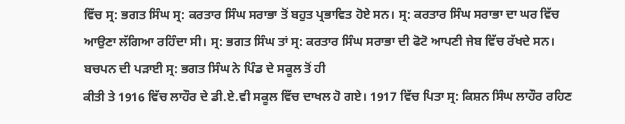ਵਿੱਚ ਸ੍ਰ: ਭਗਤ ਸਿੰਘ ਸ੍ਰ: ਕਰਤਾਰ ਸਿੰਘ ਸਰਾਭਾ ਤੋਂ ਬਹੁਤ ਪ੍ਰਭਾਵਿਤ ਹੋਏ ਸਨ। ਸ੍ਰ: ਕਰਤਾਰ ਸਿੰਘ ਸਰਾਭਾ ਦਾ ਘਰ ਵਿੱਚ ਆਉਣਾ ਲੱਗਿਆ ਰਹਿੰਦਾ ਸੀ। ਸ੍ਰ: ਭਗਤ ਸਿੰਘ ਤਾਂ ਸ੍ਰ: ਕਰਤਾਰ ਸਿੰਘ ਸਰਾਭਾ ਦੀ ਫੋਟੋ ਆਪਣੀ ਜੇਬ ਵਿੱਚ ਰੱਖਦੇ ਸਨ। ਬਚਪਨ ਦੀ ਪੜਾਈ ਸ੍ਰ: ਭਗਤ ਸਿੰਘ ਨੇ ਪਿੰਡ ਦੇ ਸਕੂਲ ਤੋਂ ਹੀ
ਕੀਤੀ ਤੇ 1916 ਵਿੱਚ ਲਾਹੌਰ ਦੇ ਡੀ.ਏ.ਵੀ ਸਕੂਲ ਵਿੱਚ ਦਾਖਲ ਹੋ ਗਏ। 1917 ਵਿੱਚ ਪਿਤਾ ਸ੍ਰ: ਕਿਸ਼ਨ ਸਿੰਘ ਲਾਹੌਰ ਰਹਿਣ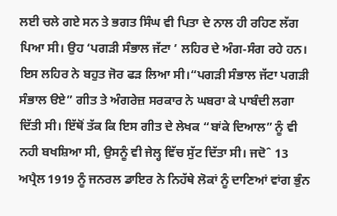ਲਈ ਚਲੇ ਗਏ ਸਨ ਤੇ ਭਗਤ ਸਿੰਘ ਵੀ ਪਿਤਾ ਦੇ ਨਾਲ ਹੀ ਰਹਿਣ ਲੱਗ ਪਿਆ ਸੀ। ਉਹ ‘ਪਗੜੀ ਸੰਭਾਲ ਜੱਟਾ ’ ਲਹਿਰ ਦੇ ਅੰਗ-ਸੰਗ ਰਹੇ ਹਨ। ਇਸ ਲਹਿਰ ਨੇ ਬਹੁਤ ਜੋਰ ਫੜ ਲਿਆ ਸੀ।“ਪਗੜੀ ਸੰਭਾਲ ਜੱਟਾ ਪਗੜੀ ਸੰਭਾਲ ੳਏ” ਗੀਤ ਤੇ ਅੰਗਰੇਜ਼ ਸਰਕਾਰ ਨੇ ਘਬਰਾ ਕੇ ਪਾਬੰਦੀ ਲਗਾ ਦਿੱਤੀ ਸੀ। ਇੱਥੋਂ ਤੱਕ ਕਿ ਇਸ ਗੀਤ ਦੇ ਲੇਖਕ “ਬਾਂਕੇ ਦਿਆਲ” ਨੂੰ ਵੀ ਨਹੀ ਬਖਸ਼ਿਆ ਸੀ, ਉਸਨੂੰ ਵੀ ਜੇਲ੍ਹ ਵਿੱਚ ਸੁੱਟ ਦਿੱਤਾ ਸੀ। ਜਦੋˆ 13 ਅਪ੍ਰੈਲ 1919 ਨੂੰ ਜਨਰਲ ਡਾਇਰ ਨੇ ਨਿਹੱਥੇ ਲੋਕਾਂ ਨੂੰ ਦਾਣਿਆਂ ਵਾਂਗ ਭੁੰਨ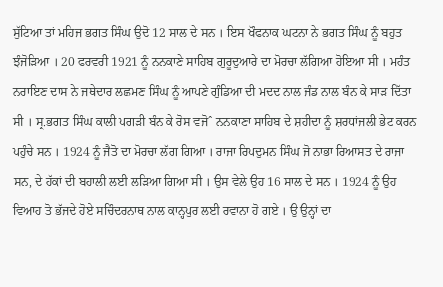ਸੁੱਟਿਆ ਤਾਂ ਮਹਿਜ ਭਗਤ ਸਿੰਘ ਉਦੋ 12 ਸਾਲ ਦੇ ਸਨ । ਇਸ ਖੌਫਨਾਕ ਘਟਨਾ ਨੇ ਭਗਤ ਸਿੰਘ ਨੂੰ ਬਹੁਤ ਝੰਜੋੜਿਆ । 20 ਫਰਵਰੀ 1921 ਨੂੰ ਨਨਕਾਣੇ ਸਾਹਿਬ ਗੁਰੂਦੁਆਰੇ ਦਾ ਮੋਰਚਾ ਲੱਗਿਆ ਹੋਇਆ ਸੀ । ਮਹੰਤ ਨਰਾਇਣ ਦਾਸ ਨੇ ਜਥੇਦਾਰ ਲਛਮਣ ਸਿੰਘ ਨੂੰ ਆਪਣੇ ਗੁੰਡਿਆ ਦੀ ਮਦਦ ਨਾਲ ਜੰਡ ਨਾਲ ਬੰਨ ਕੇ ਸਾੜ ਦਿੱਤਾ ਸੀ । ਸ੍ਰ.ਭਗਤ ਸਿੰਘ ਕਾਲੀ ਪਗੜੀ ਬੰਨ ਕੇ ਰੋਸ ਵਜੋˆ ਨਨਕਾਣਾ ਸਾਹਿਬ ਦੇ ਸ਼ਹੀਦਾ ਨੂੰ ਸ਼ਰਧਾਂਜਲੀ ਭੇਟ ਕਰਨ ਪਹੁੰਚੇ ਸਨ । 1924 ਨੂੰ ਜੈਤੋ ਦਾ ਮੋਰਚਾ ਲੱਗ ਗਿਆ । ਰਾਜਾ ਰਿਪਦੁਮਨ ਸਿੰਘ ਜੋ ਨਾਭਾ ਰਿਆਸਤ ਦੇ ਰਾਜਾ ਸਨ, ਦੇ ਹੱਕਾਂ ਦੀ ਬਹਾਲੀ ਲਈ ਲੜਿਆ ਗਿਆ ਸੀ । ਉਸ ਵੇਲੇ ਉਹ 16 ਸਾਲ ਦੇ ਸਨ । 1924 ਨੂੰ ਉਹ ਵਿਆਹ ਤੋ ਭੱਜਦੇ ਹੋਏ ਸਚਿੰਦਰਨਾਥ ਨਾਲ ਕਾਨ੍ਹਪੁਰ ਲਈ ਰਵਾਨਾ ਹੋ ਗਏ । ਉ ਉਨ੍ਹਾਂ ਦਾ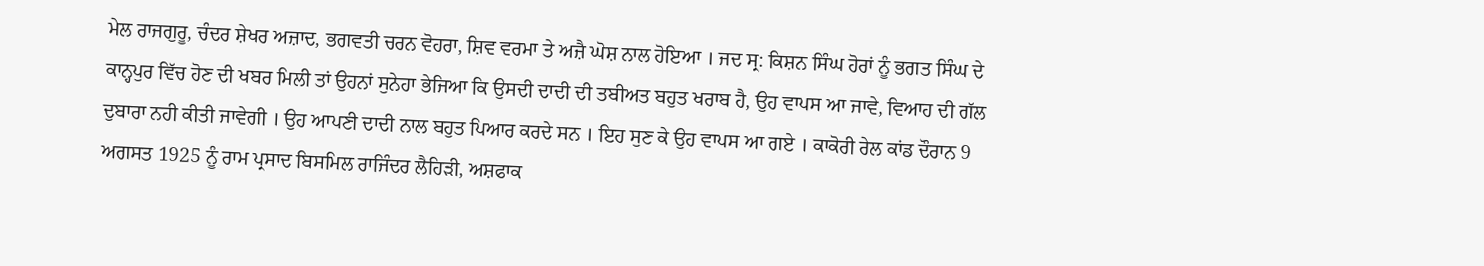ਮੇਲ ਰਾਜਗੁਰੂ, ਚੰਦਰ ਸ਼ੇਖਰ ਅਜ਼ਾਦ, ਭਗਵਤੀ ਚਰਨ ਵੋਹਰਾ, ਸ਼ਿਵ ਵਰਮਾ ਤੇ ਅਜ਼ੈ ਘੋਸ਼ ਨਾਲ ਹੋਇਆ । ਜਦ ਸ੍ਰ: ਕਿਸ਼ਨ ਸਿੰਘ ਹੋਰਾਂ ਨੂੰ ਭਗਤ ਸਿੰਘ ਦੇ ਕਾਨ੍ਹਪੁਰ ਵਿੱਚ ਹੋਣ ਦੀ ਖਬਰ ਮਿਲੀ ਤਾਂ ਉਹਨਾਂ ਸੁਨੇਹਾ ਭੇਜਿਆ ਕਿ ਉਸਦੀ ਦਾਦੀ ਦੀ ਤਬੀਅਤ ਬਹੁਤ ਖਰਾਬ ਹੈ, ਉਹ ਵਾਪਸ ਆ ਜਾਵੇ, ਵਿਆਹ ਦੀ ਗੱਲ ਦੁਬਾਰਾ ਨਹੀ ਕੀਤੀ ਜਾਵੇਗੀ । ਉਹ ਆਪਣੀ ਦਾਦੀ ਨਾਲ ਬਹੁਤ ਪਿਆਰ ਕਰਦੇ ਸਨ । ਇਹ ਸੁਣ ਕੇ ਉਹ ਵਾਪਸ ਆ ਗਏ । ਕਾਕੋਰੀ ਰੇਲ ਕਾਂਡ ਦੌਰਾਨ 9 ਅਗਸਤ 1925 ਨੂੰ ਰਾਮ ਪ੍ਰਸਾਦ ਬਿਸਮਿਲ ਰਾਜਿੰਦਰ ਲੈਹਿੜੀ, ਅਸ਼ਫਾਕ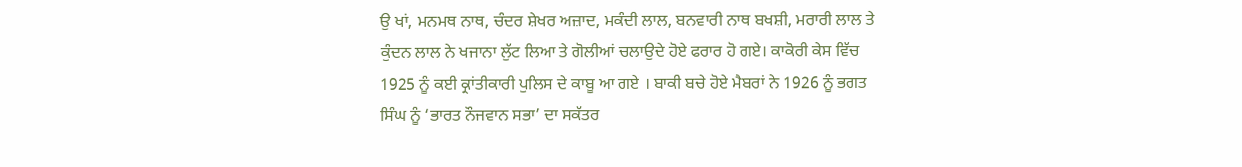ਉ ਖਾਂ, ਮਨਮਥ ਨਾਥ, ਚੰਦਰ ਸ਼ੇਖਰ ਅਜ਼ਾਦ, ਮਕੰਦੀ ਲਾਲ, ਬਨਵਾਰੀ ਨਾਥ ਬਖਸ਼ੀ, ਮਰਾਰੀ ਲਾਲ ਤੇ ਕੁੰਦਨ ਲਾਲ ਨੇ ਖਜਾਨਾ ਲੁੱਟ ਲਿਆ ਤੇ ਗੋਲੀਆਂ ਚਲਾਉਦੇ ਹੋਏ ਫਰਾਰ ਹੋ ਗਏ। ਕਾਕੋਰੀ ਕੇਸ ਵਿੱਚ 1925 ਨੂੰ ਕਈ ਕ੍ਰਾਂਤੀਕਾਰੀ ਪੁਲਿਸ ਦੇ ਕਾਬੂ ਆ ਗਏ । ਬਾਕੀ ਬਚੇ ਹੋਏ ਮੈਬਰਾਂ ਨੇ 1926 ਨੂੰ ਭਗਤ ਸਿੰਘ ਨੂੰ ‘ਭਾਰਤ ਨੌਜਵਾਨ ਸਭਾ’ ਦਾ ਸਕੱਤਰ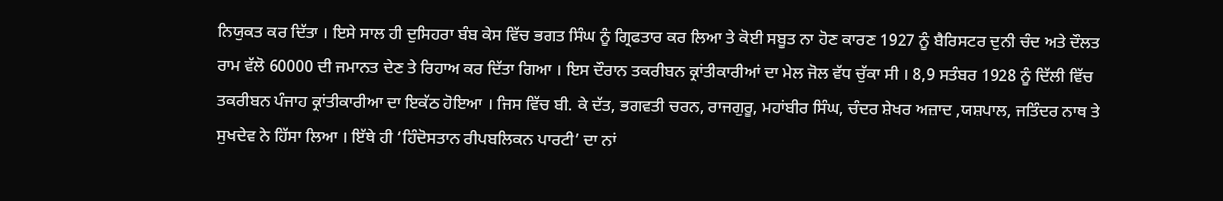ਨਿਯੁਕਤ ਕਰ ਦਿੱਤਾ । ਇਸੇ ਸਾਲ ਹੀ ਦੁਸਿਹਰਾ ਬੰਬ ਕੇਸ ਵਿੱਚ ਭਗਤ ਸਿੰਘ ਨੂੰ ਗ੍ਰਿਫਤਾਰ ਕਰ ਲਿਆ ਤੇ ਕੋਈ ਸਬੂਤ ਨਾ ਹੋਣ ਕਾਰਣ 1927 ਨੂੰ ਬੈਰਿਸਟਰ ਦੁਨੀ ਚੰਦ ਅਤੇ ਦੌਲਤ ਰਾਮ ਵੱਲੋ 60000 ਦੀ ਜਮਾਨਤ ਦੇਣ ਤੇ ਰਿਹਾਅ ਕਰ ਦਿੱਤਾ ਗਿਆ । ਇਸ ਦੌਰਾਨ ਤਕਰੀਬਨ ਕ੍ਰਾਂਤੀਕਾਰੀਆਂ ਦਾ ਮੇਲ ਜੋਲ ਵੱਧ ਚੁੱਕਾ ਸੀ । 8,9 ਸਤੰਬਰ 1928 ਨੂੰ ਦਿੱਲੀ ਵਿੱਚ ਤਕਰੀਬਨ ਪੰਜਾਹ ਕ੍ਰਾਂਤੀਕਾਰੀਆ ਦਾ ਇਕੱਠ ਹੋਇਆ । ਜਿਸ ਵਿੱਚ ਬੀ. ਕੇ ਦੱਤ, ਭਗਵਤੀ ਚਰਨ, ਰਾਜਗੁਰੂ, ਮਹਾਂਬੀਰ ਸਿੰਘ, ਚੰਦਰ ਸ਼ੇਖਰ ਅਜ਼ਾਦ ,ਯਸ਼ਪਾਲ, ਜਤਿੰਦਰ ਨਾਥ ਤੇ ਸੁਖਦੇਵ ਨੇ ਹਿੱਸਾ ਲਿਆ । ਇੱਥੇ ਹੀ ‘ਹਿੰਦੋਸਤਾਨ ਰੀਪਬਲਿਕਨ ਪਾਰਟੀ’ ਦਾ ਨਾਂ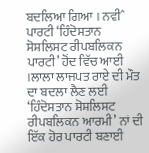ਬਦਲਿਆ ਗਿਆ । ਨਵੀˆ ਪਾਰਟੀ ‘ਹਿੰਦੋਸਤਾਨ ਸੋਸ਼ਲਿਸਟ ਰੀਪਬਲਿਕਨ ਪਾਰਟੀ’ ਹੋਂਦ ਵਿੱਚ ਆਈ ।ਲਾਲਾ ਲਾਜਪਤ ਰਾਏ ਦੀ ਮੌਤ ਦਾ ਬਦਲਾ ਲੈਣ ਲਈ ‘ਹਿੰਦੋਸਤਾਨ ਸੋਸ਼ਲਿਸਟ ਰੀਪਬਲਿਕਨ ਆਰਮੀ’ ਨਾਂ ਦੀ ਇੱਕ ਹੋਰ ਪਾਰਟੀ ਬਣਾਈ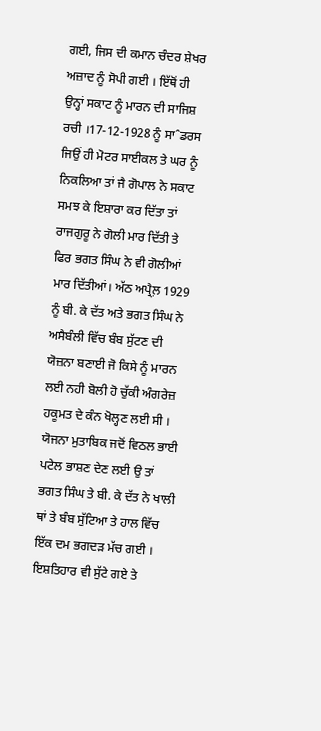ਗਈ, ਜਿਸ ਦੀ ਕਮਾਨ ਚੰਦਰ ਸ਼ੇਖਰ ਅਜ਼ਾਦ ਨੂੰ ਸੋਪੀ ਗਈ । ਇੱਥੋਂ ਹੀ ਉਨ੍ਹਾਂ ਸਕਾਟ ਨੂੰ ਮਾਰਨ ਦੀ ਸਾਜਿਸ਼ ਰਚੀ ।17-12-1928 ਨੂੰ ਸਾˆਡਰਸ ਜਿਉਂ ਹੀ ਮੋਟਰ ਸਾਈਕਲ ਤੇ ਘਰ ਨੂੰ ਨਿਕਲਿਆ ਤਾਂ ਜੈ ਗੋਪਾਲ ਨੇ ਸਕਾਟ ਸਮਝ ਕੇ ਇਸ਼ਾਰਾ ਕਰ ਦਿੱਤਾ ਤਾਂ ਰਾਜਗੁਰੂ ਨੇ ਗੋਲੀ ਮਾਰ ਦਿੱਤੀ ਤੇ ਫਿਰ ਭਗਤ ਸਿੰਘ ਨੇ ਵੀ ਗੋਲੀਆਂ ਮਾਰ ਦਿੱਤੀਆਂ। ਅੱਠ ਅਪ੍ਰੈਲ਼ 1929 ਨੂੰ ਬੀ. ਕੇ ਦੱਤ ਅਤੇ ਭਗਤ ਸਿੰਘ ਨੇ ਅਸੈਬੰਲੀ ਵਿੱਚ ਬੰਬ ਸੁੱਟਣ ਦੀ ਯੋਜ਼ਨਾ ਬਣਾਈ ਜੋ ਕਿਸੇ ਨੂੰ ਮਾਰਨ ਲਈ ਨਹੀ ਬੋਲੀ ਹੋ ਚੁੱਕੀ ਅੰਗਰੇਜ਼ ਹਕੂਮਤ ਦੇ ਕੰਨ ਖੋਲ੍ਹਣ ਲਈ ਸੀ । ਯੋਜਨਾ ਮੁਤਾਬਿਕ ਜਦੋਂ ਵਿਠਲ ਭਾਈ ਪਟੇਲ ਭਾਸ਼ਣ ਦੇਣ ਲਈ ਉ ਤਾਂ ਭਗਤ ਸਿੰਘ ਤੇ ਬੀ. ਕੇ ਦੱਤ ਨੇ ਖਾਲੀ ਥਾਂ ਤੇ ਬੰਬ ਸੁੱਟਿਆ ਤੇ ਹਾਲ ਵਿੱਚ ਇੱਕ ਦਮ ਭਗਦੜ ਮੱਚ ਗਈ । ਇਸ਼ਤਿਹਾਰ ਵੀ ਸੁੱਟੇ ਗਏ ਤੇ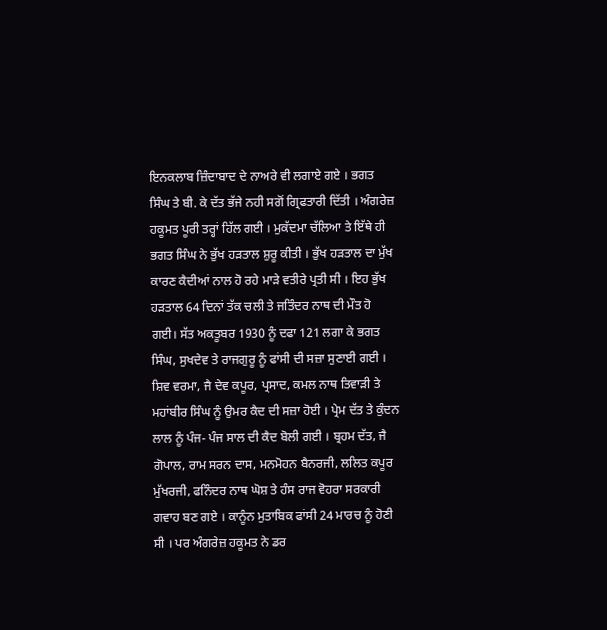ਇਨਕਲਾਬ ਜ਼ਿੰਦਾਬਾਦ ਦੇ ਨਾਅਰੇ ਵੀ ਲਗਾਏ ਗਏ । ਭਗਤ ਸਿੰਘ ਤੇ ਬੀ. ਕੇ ਦੱਤ ਭੱਜੇ ਨਹੀ ਸਗੋਂ ਗ੍ਰਿਫਤਾਰੀ ਦਿੱਤੀ । ਅੰਗਰੇਜ਼ ਹਕੂਮਤ ਪੂਰੀ ਤਰ੍ਹਾਂ ਹਿੱਲ ਗਈ । ਮੁਕੱਦਮਾ ਚੱਲਿਆ ਤੇ ਇੱਥੇ ਹੀ ਭਗਤ ਸਿੰਘ ਨੇ ਭੁੱਖ ਹੜਤਾਲ ਸ਼ੁਰੂ ਕੀਤੀ । ਭੁੱਖ ਹੜਤਾਲ ਦਾ ਮੁੱਖ ਕਾਰਣ ਕੈਦੀਆਂ ਨਾਲ ਹੋ ਰਹੇ ਮਾੜੇ ਵਤੀਰੇ ਪ੍ਰਤੀ ਸੀ । ਇਹ ਭੁੱਖ ਹੜਤਾਲ 64 ਦਿਨਾਂ ਤੱਕ ਚਲੀ ਤੇ ਜਤਿੰਦਰ ਨਾਥ ਦੀ ਮੌਤ ਹੋ ਗਈ। ਸੱਤ ਅਕਤੂਬਰ 1930 ਨੂੰ ਦਫਾ 121 ਲਗਾ ਕੇ ਭਗਤ ਸਿੰਘ, ਸੁਖਦੇਵ ਤੇ ਰਾਜਗੁਰੂ ਨੂੰ ਫਾਂਸੀ ਦੀ ਸਜ਼ਾ ਸੁਣਾਈ ਗਈ । ਸ਼ਿਵ ਵਰਮਾ, ਜੈ ਦੇਵ ਕਪੂਰ, ਪ੍ਰਸਾਦ, ਕਮਲ ਨਾਥ ਤਿਵਾੜੀ ਤੇ ਮਹਾਂਬੀਰ ਸਿੰਘ ਨੂੰ ਉਮਰ ਕੈਦ ਦੀ ਸਜ਼ਾ ਹੋਈ । ਪ੍ਰੇਮ ਦੱਤ ਤੇ ਕੁੰਦਨ ਲਾਲ ਨੂੰ ਪੰਜ- ਪੰਜ ਸਾਲ ਦੀ ਕੈਦ ਬੋਲੀ ਗਈ । ਬ੍ਰਹਮ ਦੱਤ, ਜੈ ਗੋਪਾਲ, ਰਾਮ ਸਰਨ ਦਾਸ, ਮਨਮੋਹਨ ਬੈਨਰਜੀ, ਲਲਿਤ ਕਪੂਰ ਮੁੱਖਰਜੀ, ਫਨਿੰਦਰ ਨਾਥ ਘੋਸ਼ ਤੇ ਹੰਸ ਰਾਜ ਵੋਹਰਾ ਸਰਕਾਰੀ ਗਵਾਹ ਬਣ ਗਏ । ਕਾਨੂੰਨ ਮੁਤਾਬਿਕ ਫਾਂਸੀ 24 ਮਾਰਚ ਨੂੰ ਹੋਣੀ ਸੀ । ਪਰ ਅੰਗਰੇਜ਼ ਹਕੂਮਤ ਨੇ ਡਰ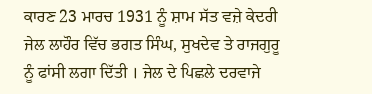ਕਾਰਣ 23 ਮਾਰਚ 1931 ਨੂੰ ਸ਼ਾਮ ਸੱਤ ਵਜ਼ੇ ਕੇਦਰੀ ਜੇਲ ਲਾਹੌਰ ਵਿੱਚ ਭਗਤ ਸਿੰਘ, ਸੁਖਦੇਵ ਤੇ ਰਾਜਗੁਰੂ ਨੂੰ ਫਾਂਸੀ ਲਗਾ ਦਿੱਤੀ । ਜੇਲ ਦੇ ਪਿਛਲੇ ਦਰਵਾਜੇ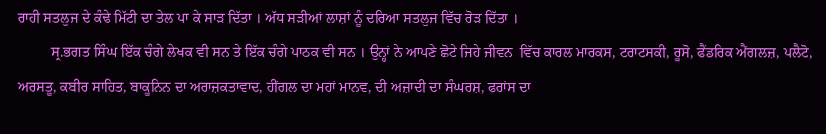ਰਾਹੀ ਸਤਲੁਜ ਦੇ ਕੰਢੇ ਮਿੱਟੀ ਦਾ ਤੇਲ ਪਾ ਕੇ ਸਾੜ ਦਿੱਤਾ । ਅੱਧ ਸੜੀਆਂ ਲਾਸ਼ਾਂ ਨੂੰ ਦਰਿਆ ਸਤਲੁਜ ਵਿੱਚ ਰੋੜ ਦਿੱਤਾ ।
         ਸ੍ਰ.ਭਗਤ ਸਿੰਘ ਇੱਕ ਚੰਗੇ ਲੇਖਕ ਵੀ ਸਨ ਤੇ ਇੱਕ ਚੰਗੇ ਪਾਠਕ ਵੀ ਸਨ । ਉਨ੍ਹਾਂ ਨੇ ਆਪਣੇ ਛੋਟੇ ਜਿਹੇ ਜੀਵਨ  ਵਿੱਚ ਕਾਰਲ ਮਾਰਕਸ, ਟਰਾਟਸਕੀ, ਰੂਸੋ, ਫੈਂਡਰਿਕ ਐਂਗਲਜ਼, ਪਲੈਟੋ, ਅਰਸਤੂ, ਕਬੀਰ ਸਾਹਿਤ, ਬਾਕੂਨਿਨ ਦਾ ਅਰਾਜ਼ਕਤਾਵਾਦ, ਹੀਂਗਲ ਦਾ ਮਹਾਂ ਮਾਨਵ, ਦੀ ਅਜ਼ਾਦੀ ਦਾ ਸੰਘਰਸ਼, ਫਰਾਂਸ ਦਾ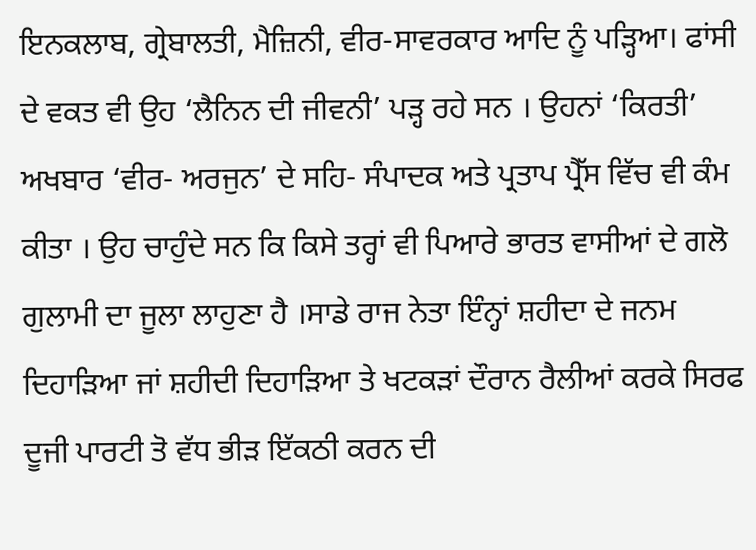ਇਨਕਲਾਬ, ਗ੍ਰੇਬਾਲਤੀ, ਮੈਜ਼ਿਨੀ, ਵੀਰ-ਸਾਵਰਕਾਰ ਆਦਿ ਨੂੰ ਪੜ੍ਹਿਆ। ਫਾਂਸੀ ਦੇ ਵਕਤ ਵੀ ਉਹ ‘ਲੈਨਿਨ ਦੀ ਜੀਵਨੀ’ ਪੜ੍ਹ ਰਹੇ ਸਨ । ਉਹਨਾਂ ‘ਕਿਰਤੀ’ ਅਖਬਾਰ ‘ਵੀਰ- ਅਰਜੁਨ’ ਦੇ ਸਹਿ- ਸੰਪਾਦਕ ਅਤੇ ਪ੍ਰਤਾਪ ਪ੍ਰੈੱਸ ਵਿੱਚ ਵੀ ਕੰਮ ਕੀਤਾ । ਉਹ ਚਾਹੁੰਦੇ ਸਨ ਕਿ ਕਿਸੇ ਤਰ੍ਹਾਂ ਵੀ ਪਿਆਰੇ ਭਾਰਤ ਵਾਸੀਆਂ ਦੇ ਗਲੋ ਗੁਲਾਮੀ ਦਾ ਜੂਲਾ ਲਾਹੁਣਾ ਹੈ ।ਸਾਡੇ ਰਾਜ ਨੇਤਾ ਇੰਨ੍ਹਾਂ ਸ਼ਹੀਦਾ ਦੇ ਜਨਮ ਦਿਹਾੜਿਆ ਜਾਂ ਸ਼ਹੀਦੀ ਦਿਹਾੜਿਆ ਤੇ ਖਟਕੜਾਂ ਦੌਰਾਨ ਰੈਲੀਆਂ ਕਰਕੇ ਸਿਰਫ ਦੂਜੀ ਪਾਰਟੀ ਤੋ ਵੱਧ ਭੀੜ ਇੱਕਠੀ ਕਰਨ ਦੀ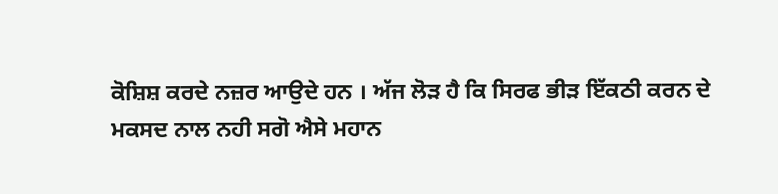ਕੋਸ਼ਿਸ਼ ਕਰਦੇ ਨਜ਼ਰ ਆਉਦੇ ਹਨ । ਅੱਜ ਲੋੜ ਹੈ ਕਿ ਸਿਰਫ ਭੀੜ ਇੱਕਠੀ ਕਰਨ ਦੇ ਮਕਸਦ ਨਾਲ ਨਹੀ ਸਗੋ ਐਸੇ ਮਹਾਨ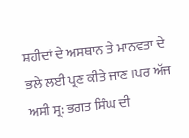ਸ਼ਹੀਦਾਂ ਦੇ ਅਸਥਾਨ ਤੇ ਮਾਨਵਤਾ ਦੇ ਭਲੇ ਲਈ ਪ੍ਰਣ ਕੀਤੇ ਜਾਣ ।ਪਰ ਅੱਜ ਅਸੀ ਸ੍ਰ: ਭਗਤ ਸਿੰਘ ਦੀ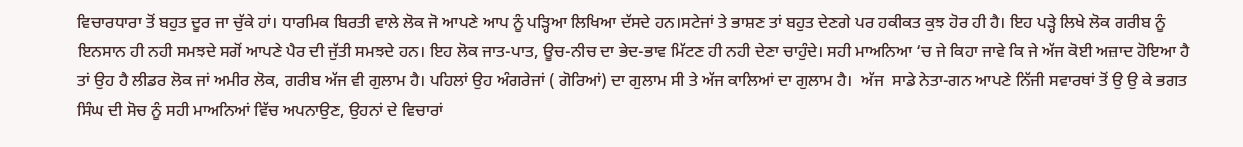ਵਿਚਾਰਧਾਰਾ ਤੋਂ ਬਹੁਤ ਦੂਰ ਜਾ ਚੁੱਕੇ ਹਾਂ। ਧਾਰਮਿਕ ਬਿਰਤੀ ਵਾਲੇ ਲੋਕ ਜੋ ਆਪਣੇ ਆਪ ਨੂੰ ਪੜ੍ਹਿਆ ਲਿਖਿਆ ਦੱਸਦੇ ਹਨ।ਸਟੇਜਾਂ ਤੇ ਭਾਸ਼ਣ ਤਾਂ ਬਹੁਤ ਦੇਣਗੇ ਪਰ ਹਕੀਕਤ ਕੁਝ ਹੋਰ ਹੀ ਹੈ। ਇਹ ਪੜ੍ਹੇ ਲਿਖੇ ਲੋਕ ਗਰੀਬ ਨੂੰ ਇਨਸਾਨ ਹੀ ਨਹੀ ਸਮਝਦੇ ਸਗੋਂ ਆਪਣੇ ਪੈਰ ਦੀ ਜੁੱਤੀ ਸਮਝਦੇ ਹਨ। ਇਹ ਲੋਕ ਜਾਤ-ਪਾਤ, ਊਚ-ਨੀਚ ਦਾ ਭੇਦ-ਭਾਵ ਮਿੱਟਣ ਹੀ ਨਹੀ ਦੇਣਾ ਚਾਹੁੰਦੇ। ਸਹੀ ਮਾਅਨਿਆ ‘ਚ ਜੇ ਕਿਹਾ ਜਾਵੇ ਕਿ ਜੇ ਅੱਜ ਕੋਈ ਅਜ਼ਾਦ ਹੋਇਆ ਹੈ ਤਾਂ ਉਹ ਹੈ ਲੀਡਰ ਲੋਕ ਜਾਂ ਅਮੀਰ ਲੋਕ, ਗਰੀਬ ਅੱਜ ਵੀ ਗੁਲਾਮ ਹੈ। ਪਹਿਲਾਂ ਉਹ ਅੰਗਰੇਜਾਂ ( ਗੋਰਿਆਂ) ਦਾ ਗੁਲਾਮ ਸੀ ਤੇ ਅੱਜ ਕਾਲਿਆਂ ਦਾ ਗੁਲਾਮ ਹੈ।  ਅੱਜ  ਸਾਡੇ ਨੇਤਾ-ਗਨ ਆਪਣੇ ਨਿੱਜੀ ਸਵਾਰਥਾਂ ਤੋਂ ਉ ਉ ਕੇ ਭਗਤ ਸਿੰਘ ਦੀ ਸੋਚ ਨੂੰ ਸਹੀ ਮਾਅਨਿਆਂ ਵਿੱਚ ਅਪਨਾਉਣ, ਉਹਨਾਂ ਦੇ ਵਿਚਾਰਾਂ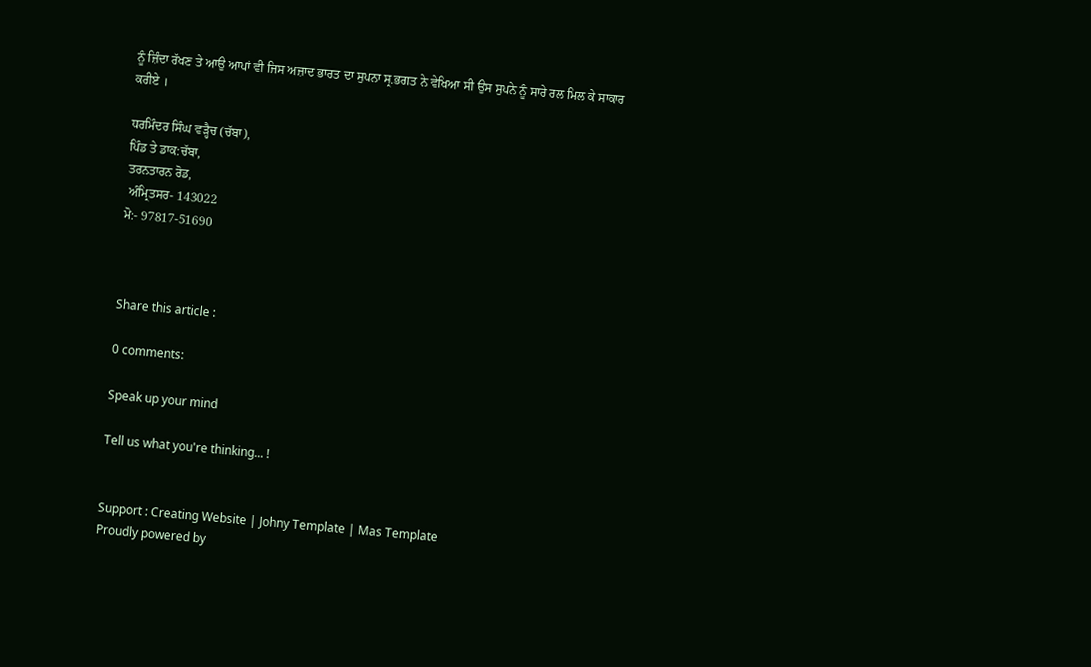ਨੂੰ ਜ਼ਿੰਦਾ ਰੱਖਣ ਤੇ ਆਉ ਆਪਾਂ ਵੀ ਜਿਸ ਅਜ਼ਾਦ ਭਾਰਤ ਦਾ ਸੁਪਨਾ ਸ੍ਰ.ਭਗਤ ਨੇ ਵੇਖਿਆ ਸੀ ਉਸ ਸੁਪਨੇ ਨੂੰ ਸਾਰੇ ਰਲ ਮਿਲ ਕੇ ਸਾਕਾਰ ਕਰੀਏ ।

ਧਰਮਿੰਦਰ ਸਿੰਘ ਵੜ੍ਹੈਚ (ਚੱਬਾ),
ਪਿੰਡ ਤੇ ਡਾਕ:ਚੱਬਾ,
ਤਰਨਤਾਰਨ ਰੋਡ,
 ਅੰਮ੍ਰਿਤਸਰ- 143022
ਮੋ:- 97817-51690



Share this article :

0 comments:

Speak up your mind

Tell us what you're thinking... !


Support : Creating Website | Johny Template | Mas Template
Proudly powered by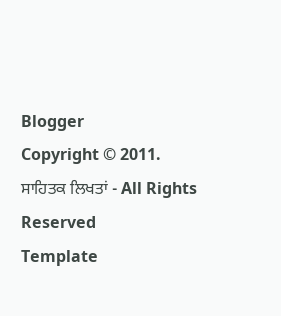Blogger
Copyright © 2011. ਸਾਹਿਤਕ ਲਿਖਤਾਂ - All Rights Reserved
Template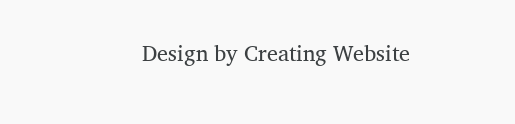Design by Creating Website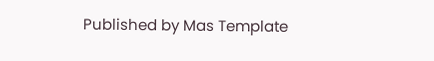Published by Mas Template